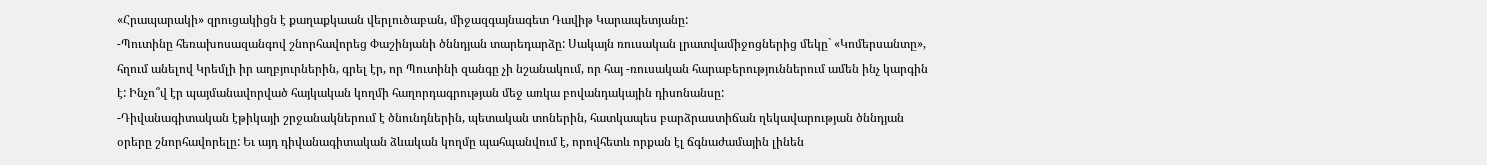«Հրապարակի» զրուցակիցն է քաղաքկաան վերլուծաբան, միջազգայնագետ Դավիթ Կարապետյանը:
-Պուտինը հեռախոսազանգով շնորհավորեց Փաշինյանի ծննդյան տարեդարձը: Սակայն ռուսական լրատվամիջոցներից մեկը` «Կոմերսանտը», հղում անելով Կրեմլի իր աղբյուրներին, գրել էր, որ Պուտինի զանգը չի նշանակում, որ հայ -ռուսական հարաբերություններում ամեն ինչ կարգին է: Ինչո՞վ էր պայմանավորված հայկական կողմի հաղորդագրության մեջ առկա բովանդակային դիսոնանսը:
-Դիվանագիտական էթիկայի շրջանակներում է ծնունդներին, պետական տոներին, հատկապես բարձրաստիճան ղեկավարության ծննդյան օրերը շնորհավորելը: Եւ այդ դիվանագիտական ձևական կողմը պահպանվում է, որովհետև որքան էլ ճգնաժամային լինեն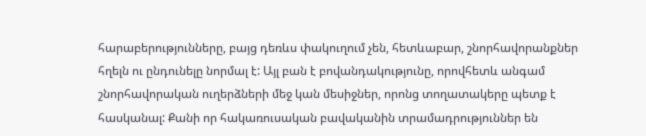հարաբերությունները, բայց դեռևս փակուղում չեն, հետևաբար, շնորհավորանքներ հղելն ու ընդունելը նորմալ է: Այլ բան է բովանդակությունը, որովհետև անգամ շնորհավորական ուղերձների մեջ կան մեսիջներ, որոնց տողատակերը պետք է հասկանալ: Քանի որ հակառուսական բավականին տրամադրություններ են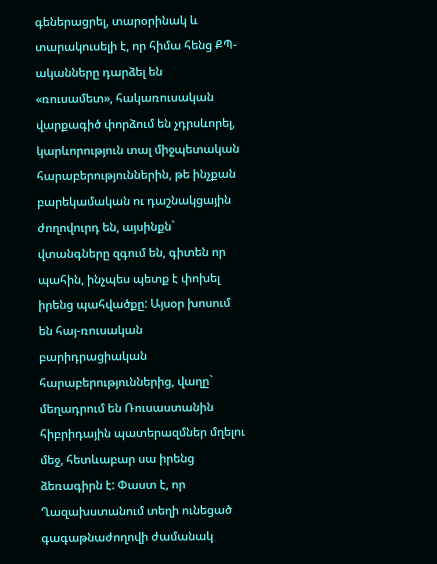գեներացրել, տարօրինակ և տարակուսելի է, որ հիմա հենց ՔՊ-ականները դարձել են «ռուսամետ», հակառուսական վարքագիծ փորձում են չդրսևորել, կարևորություն տալ միջպետական հարաբերություններին, թե ինչքան բարեկամական ու դաշնակցային ժողովուրդ են, այսինքն` վտանգները զգում են, գիտեն որ պահին, ինչպես պետք է փոխել իրենց պահվածքը: Այսօր խոսում են հայ-ռուսական բարիդրացիական հարաբերություններից, վաղը` մեղադրում են Ռուսաստանին հիբրիդային պատերազմներ մղելու մեջ, հետևաբար սա իրենց ձեռագիրն է: Փաստ է, որ Ղազախստանում տեղի ունեցած գագաթնաժողովի ժամանակ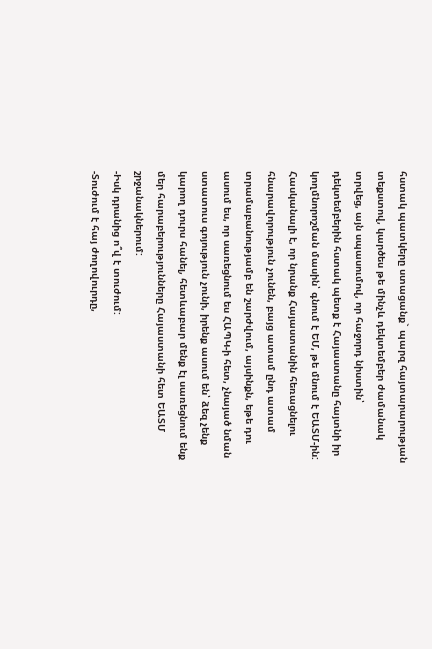հստակ պատկերը ստացանք` պարզ հայտարարության տեքստով, կարծես թե մինչև դեկտեմբեր ժամանակ տրվեց, այն սպասումով, որ հաջորդ նիստին՝ դեկտեմբերին հստակ պետք է Հայաստանը հայտնի իր կողմնորոշման մասին՝ գնում է ԵՄ, թե մնում է ԵԱՏՄ-ին: Հասկանալի է, որ նրանք Հայաստանին հեռացնելու հնարավորություն չունեն, բայց ատամ ընդ ատամ տրամաբանությամբ են շարժվում, այսինքն, եթե դու ասում ես, որ սառեցնում ես ՀԱՊԿ-ի հետ, չնայած նման ստատուս գոյություն չունի, իրենք ասում են՝ ձեզ չենք կարող դուրս հանել, հետևաբար մենք էլ սառեցնում ենք մեր հարաբերությունները Հայաստանի հետ ԵԱՏՄ շրջանակներում:
-Իսկ դրանից ո՞վ է տուժում:
-Տուժում է հայ ժողովուրդը,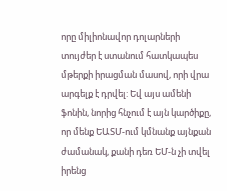որը միլիոնավոր դոլարների տույժեր է ստանում հատկապես մթերքի իրացման մասով, որի վրա արգելք է դրվել: Եվ այս ամենի ֆոնին, նորից հնչում է այն կարծիքը, որ մենք ԵԱՏՄ-ում կմնանք այնքան ժամանակ, քանի դեռ ԵՄ-ն չի տվել իրենց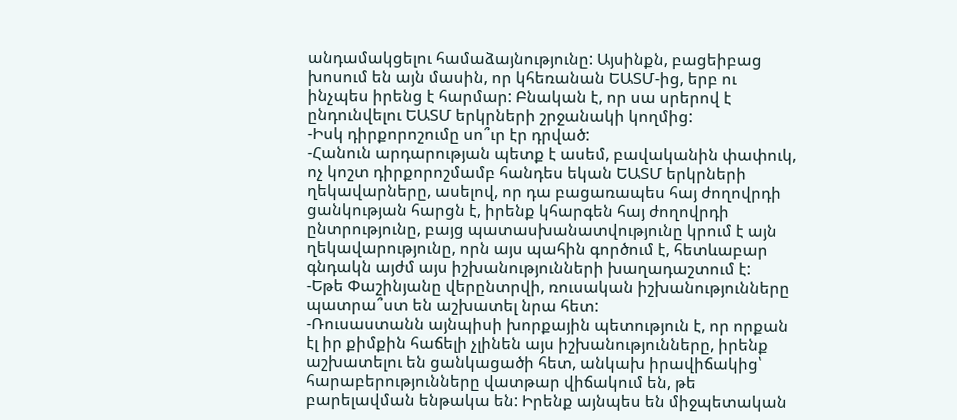անդամակցելու համաձայնությունը: Այսինքն, բացեիբաց խոսում են այն մասին, որ կհեռանան ԵԱՏՄ-ից, երբ ու ինչպես իրենց է հարմար: Բնական է, որ սա սրերով է ընդունվելու ԵԱՏՄ երկրների շրջանակի կողմից:
-Իսկ դիրքորոշումը սո՞ւր էր դրված:
-Հանուն արդարության պետք է ասեմ, բավականին փափուկ, ոչ կոշտ դիրքորոշմամբ հանդես եկան ԵԱՏՄ երկրների ղեկավարները, ասելով, որ դա բացառապես հայ ժողովրդի ցանկության հարցն է, իրենք կհարգեն հայ ժողովրդի ընտրությունը, բայց պատասխանատվությունը կրում է այն ղեկավարությունը, որն այս պահին գործում է, հետևաբար գնդակն այժմ այս իշխանությունների խաղադաշտում է:
-Եթե Փաշինյանը վերընտրվի, ռուսական իշխանությունները պատրա՞ստ են աշխատել նրա հետ:
-Ռուսաստանն այնպիսի խորքային պետություն է, որ որքան էլ իր քիմքին հաճելի չլինեն այս իշխանությունները, իրենք աշխատելու են ցանկացածի հետ, անկախ իրավիճակից՝ հարաբերությունները վատթար վիճակում են, թե բարելավման ենթակա են: Իրենք այնպես են միջպետական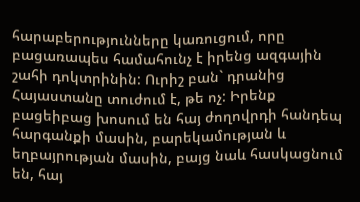հարաբերությունները կառուցում, որը բացառապես համահունչ է իրենց ազգային շահի դոկտրինին: Ուրիշ բան` դրանից Հայաստանը տուժում է, թե ոչ: Իրենք բացեիբաց խոսում են հայ ժողովրդի հանդեպ հարգանքի մասին, բարեկամության և եղբայրության մասին, բայց նաև հասկացնում են, հայ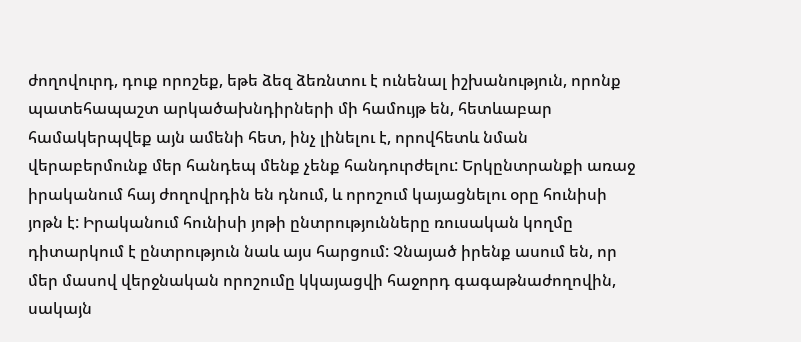ժողովուրդ, դուք որոշեք, եթե ձեզ ձեռնտու է ունենալ իշխանություն, որոնք պատեհապաշտ արկածախնդիրների մի համույթ են, հետևաբար համակերպվեք այն ամենի հետ, ինչ լինելու է, որովհետև նման վերաբերմունք մեր հանդեպ մենք չենք հանդուրժելու: Երկընտրանքի առաջ իրականում հայ ժողովրդին են դնում, և որոշում կայացնելու օրը հունիսի յոթն է: Իրականում հունիսի յոթի ընտրությունները ռուսական կողմը դիտարկում է ընտրություն նաև այս հարցում: Չնայած իրենք ասում են, որ մեր մասով վերջնական որոշումը կկայացվի հաջորդ գագաթնաժողովին, սակայն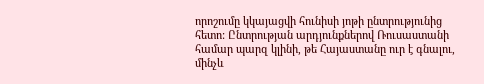որոշումը կկայացվի հունիսի յոթի ընտրությունից հետո: Ընտրության արդյունքներով Ռուսաստանի համար պարզ կլինի, թե Հայաստանը ուր է գնալու, մինչև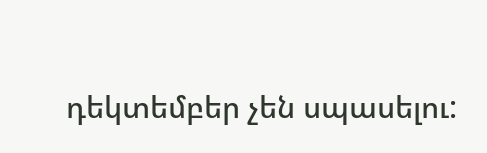դեկտեմբեր չեն սպասելու: